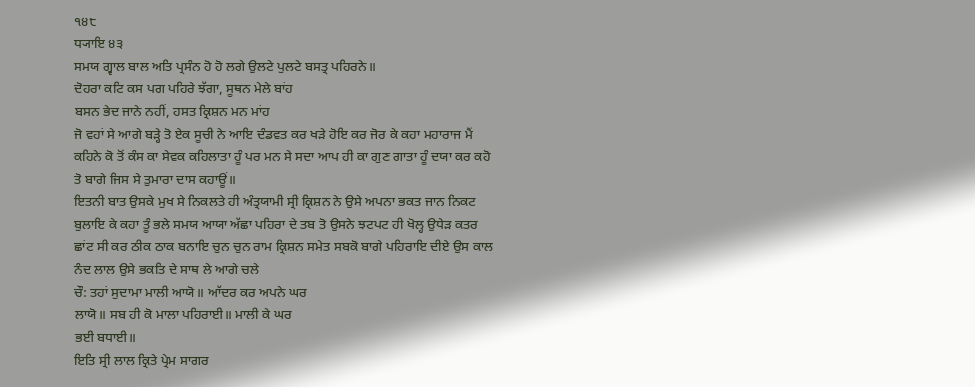੧੪੮
ਧ੍ਯਾਇ ੪੩
ਸਮਯ ਗ੍ਵਾਲ ਬਾਲ ਅਤਿ ਪ੍ਰਸੰਨ ਹੋ ਹੋ ਲਗੇ ਉਲਟੇ ਪੁਲਟੇ ਬਸਤ੍ਰ ਪਹਿਰਨੇ॥
ਦੋਹਰਾ ਕਟਿ ਕਸ ਪਗ ਪਹਿਰੇ ਝੱਗਾ, ਸੂਥਨ ਮੇਲੇ ਬਾਂਹ
ਬਸਨ ਭੇਦ ਜਾਨੇ ਨਹੀਂ, ਹਸਤ ਕ੍ਰਿਸ਼ਨ ਮਨ ਮਾਂਹ
ਜੋ ਵਹਾਂ ਸੇ ਆਗੇ ਬੜ੍ਹੇ ਤੋ ਏਕ ਸੂਚੀ ਨੇ ਆਇ ਦੰਡਵਤ ਕਰ ਖੜੇ ਹੋਇ ਕਰ ਜੋਰ ਕੇ ਕਹਾ ਮਹਾਰਾਜ ਮੈਂ ਕਹਿਨੇ ਕੋ ਤੋਂ ਕੰਸ ਕਾ ਸੇਵਕ ਕਹਿਲਾਤਾ ਹੂੰ ਪਰ ਮਨ ਸੇ ਸਦਾ ਆਪ ਹੀ ਕਾ ਗੁਣ ਗਾਤਾ ਹੂੰ ਦਯਾ ਕਰ ਕਹੋ ਤੋ ਬਾਗੇ ਜਿਸ ਸੇ ਤੁਮਾਰਾ ਦਾਸ ਕਹਾਊਂ॥
ਇਤਨੀ ਬਾਤ ਉਸਕੇ ਮੁਖ ਸੇ ਨਿਕਲਤੇ ਹੀ ਅੰਤ੍ਰਯਾਮੀ ਸ੍ਰੀ ਕ੍ਰਿਸ਼ਨ ਨੇ ਉਸੇ ਅਪਨਾ ਭਕਤ ਜਾਨ ਨਿਕਟ ਬੁਲਾਇ ਕੇ ਕਹਾ ਤੂੰ ਭਲੇ ਸਮਯ ਆਯਾ ਅੱਛਾ ਪਹਿਰਾ ਦੇ ਤਬ ਤੋ ਉਸਨੇ ਝਟਪਟ ਹੀ ਖੋਲ੍ਹ ਉਧੇੜ ਕਤਰ ਛਾਂਟ ਸੀ ਕਰ ਠੀਕ ਠਾਕ ਬਨਾਇ ਚੁਨ ਚੁਨ ਰਾਮ ਕ੍ਰਿਸ਼ਨ ਸਮੇਤ ਸਬਕੋ ਬਾਗੇ ਪਹਿਰਾਇ ਦੀਏ ਉਸ ਕਾਲ ਨੰਦ ਲਾਲ ਉਸੇ ਭਕਤਿ ਦੇ ਸਾਥ ਲੇ ਆਗੇ ਚਲੇ
ਚੌ: ਤਹਾਂ ਸੁਦਾਮਾ ਮਾਲੀ ਆਯੋ॥ ਆੱਦਰ ਕਰ ਅਪਨੇ ਘਰ
ਲਾਯੋ॥ ਸਬ ਹੀ ਕੋ ਮਾਲਾ ਪਹਿਰਾਈ॥ ਮਾਲੀ ਕੇ ਘਰ
ਭਈ ਬਧਾਈ॥
ਇਤਿ ਸ੍ਰੀ ਲਾਲ ਕ੍ਰਿਤੇ ਪ੍ਰੇਮ ਸਾਗਰ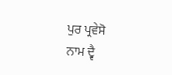ਪੁਰ ਪ੍ਰਵੇਸੋ
ਨਾਮ ਦ੍ਵੈ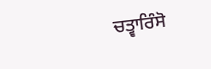ਚਤ੍ਵਾਰਿੰਸੋ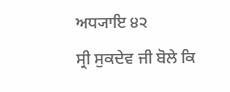ਅਧ੍ਯਾਇ ੪੨
ਸ੍ਰੀ ਸੁਕਦੇਵ ਜੀ ਬੋਲੇ ਕਿ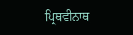ਪ੍ਰਿਥਵੀਨਾਥ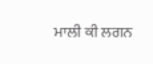ਮਾਲੀ ਕੀ ਲਗਨ